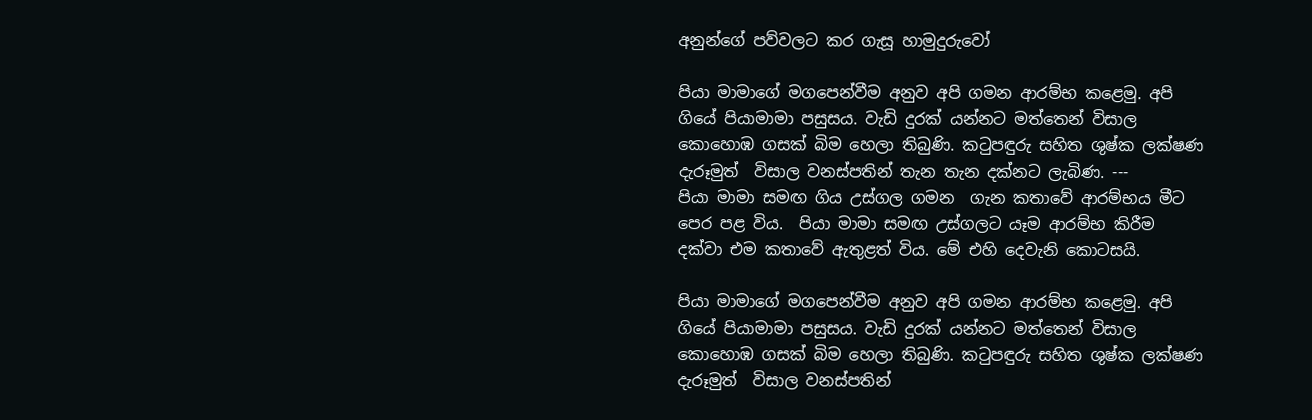අනුන්ගේ පව්වලට කර ගැසූ හාමුදුරුවෝ

පියා මාමාගේ මගපෙන්වීම අනුව අපි ගමන ආරම්භ කළෙමු. අපි ගියේ පියාමාමා පසුසය. වැඩි දුරක් යන්නට මත්තෙන් විසාල කොහොඹ ගසක් බිම හෙලා තිබුණි. කටුපඳුරු සහිත ශුෂ්ක ලක්ෂණ දැරූමුත්  විසාල වනස්පතින් තැන තැන දක්නට ලැබිණ. ---
පියා මාමා සමඟ ගිය උස්ගල ගමන  ගැන කතාවේ ආරම්භය මීට පෙර පළ විය.  පියා මාමා සමඟ උස්ගලට යෑම ආරම්භ කිරීම දක්වා එම කතාවේ ඇතුළත් විය. මේ එහි දෙවැනි කොටසයි.

පියා මාමාගේ මගපෙන්වීම අනුව අපි ගමන ආරම්භ කළෙමු. අපි ගියේ පියාමාමා පසුසය. වැඩි දුරක් යන්නට මත්තෙන් විසාල කොහොඹ ගසක් බිම හෙලා තිබුණි. කටුපඳුරු සහිත ශුෂ්ක ලක්ෂණ දැරූමුත්  විසාල වනස්පතින්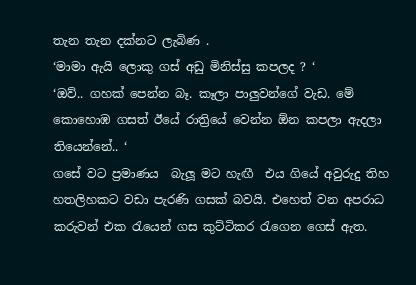තැන තැන දක්නට ලැබිණ .
‘මාමා ඇයි ලොකු ගස් අඩු මිනිස්සු කපලද ? ‘
‘ඔව්.. ගහක් පෙන්න බෑ. කෑලා පාලුවන්ගේ වැඩ. මේ  කොහොඹ ගසත් ඊයේ රාත්‍රියේ වෙන්න ඕන කපලා ඇදලා තියෙන්නේ.. ‘
ගසේ වට ප්‍රමාණය  බැලූ මට හැඟී  එය ගියේ අවුරුදු තිහ හතලිහකට වඩා පැරණි ගසක් බවයි. එහෙත් වන අපරාධ කරුවන් එක රැයෙන් ගස කුට්ටිකර රැගෙන ගෙස් ඇත.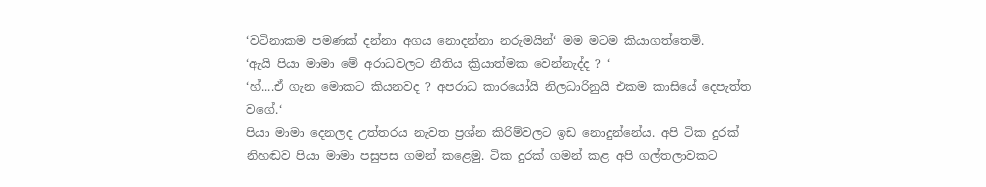‘වටිනාකම පමණක් දන්නා අගය නොදන්නා නරුමයින්‘ මම මටම කියාගත්තෙමි.
‘ඇයි පියා මාමා මේ අරාධවලට නීතිය ක්‍රියාත්මක වෙන්නැද්ද ? ‘
‘හ්....ඒ ගැන මොකට කියනවද ? අපරාධ කාරයෝයි නිලධාරිනුයි එකම කාසියේ දෙපැත්ත වගේ.‘
පියා මාමා දෙනලද උත්තරය නැවත ප්‍රශ්න කිරිම්වලට ඉඩ නොදුන්නේය. අපි ටික දුරක් නිහඬව පියා මාමා පසුපස ගමන් කළෙමු. ටික දුරක් ගමන් කළ අපි ගල්තලාවකට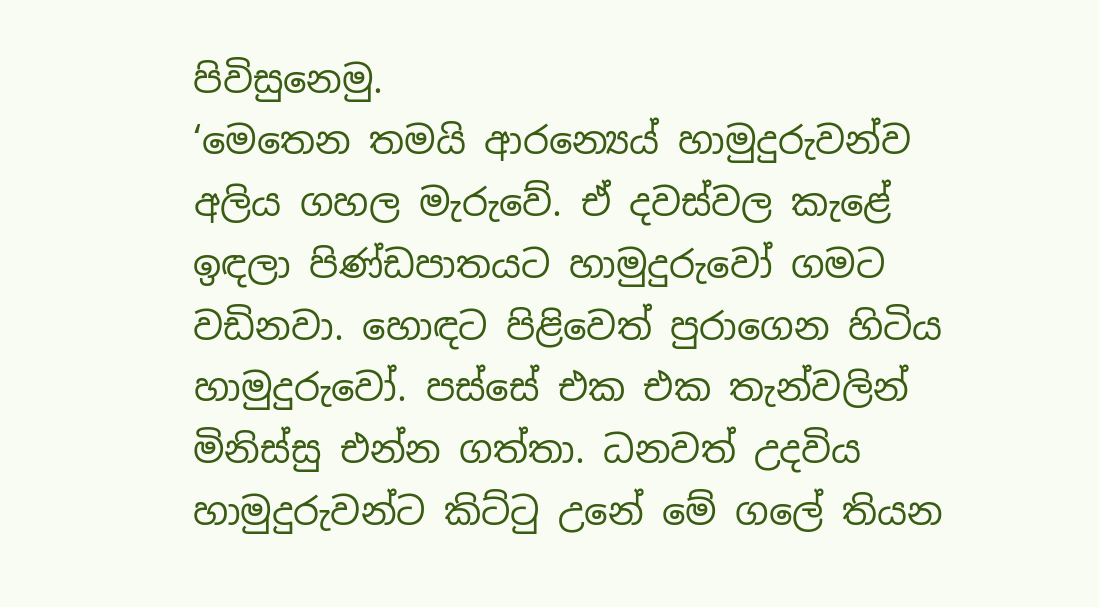පිවිසුනෙමු.
‘මෙතෙන තමයි ආරන්‍යෙය් හාමුදුරුවන්ව අලිය ගහල මැරුවේ. ඒ දවස්වල කැළේ ඉඳලා පිණ්ඩපාතයට හාමුදුරුවෝ ගමට වඩිනවා. හොඳට පිළිවෙත් පුරාගෙන හිටිය හාමුදුරුවෝ. පස්සේ එක එක තැන්වලින් මිනිස්සු එන්න ගත්තා. ධනවත් උදවිය හාමුදුරුවන්ට කිට්ටු උනේ මේ ගලේ තියන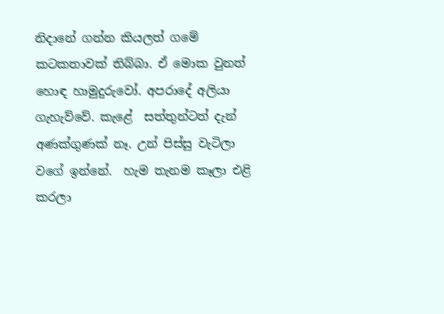නිදානේ ගන්න කියලත් ගමේ කටකතාවක් තිබ්බා. ඒ මොක වුනත් හොඳ හාමුදුරුවෝ. අපරාදේ අලියා ගැහැව්වේ. කැළේ  සත්තුන්ටත් දැන් අණක්ගුණක් නෑ. උන් පිස්සු වැටිලා  වගේ ඉන්නේ.  හැම තැනම කෑලා එළි කරලා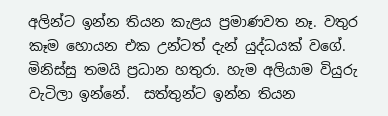අලින්ට ඉන්න තියන කැළය ප්‍රමාණවත නෑ. වතුර කෑම හොයන එක උන්ටත් දැන් යුද්ධයක් වගේ.  මිනිස්සු තමයි ප්‍රධාන හතුරා. හැම අලියාම වියුරු වැටිලා ඉන්නේ.  සත්තුන්ට ඉන්න තියන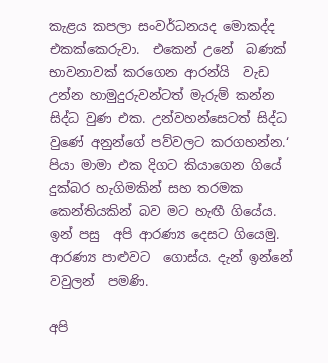කැළය කපලා සංවර්ධනයද මොකද්ද  එකක්කෙරුවා.  එකෙන් උනේ  බණක් භාවනාවක් කරගෙන ආරන්යි  වැඩ උන්න හාමුදුරුවන්ටත් මැරුම් කන්න සිද්ධ වුණ එක. උන්වහන්සෙටත් සිද්ධ වුණේ අනුන්ගේ පව්වලට කරගහන්න.‘
පියා මාමා එක දිගට කියාගෙන ගියේ දුක්බර හැගිමකින් සහ තරමක කෙන්තියකින් බව මට හැඟී ගියේය. ඉන් පසු  අපි ආරණ්‍ය දෙසට ගියෙමු. ආරණ්‍ය පාළුවට  ගොස්ය. දැන් ඉන්නේ වවුලන්  පමණි.

අපි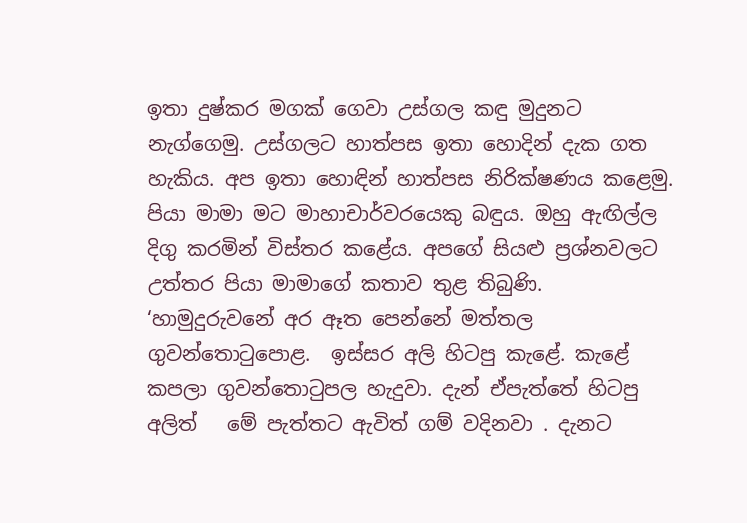ඉතා දුෂ්කර මගක් ගෙවා උස්ගල කඳු මුදුනට නැග්ගෙමු. උස්ගලට හාත්පස ඉතා හොදින් දැක ගත හැකිය. අප ඉතා හොඳින් හාත්පස නිරික්ෂණය කළෙමු. පියා මාමා මට මාහාචාර්වරයෙකු බඳුය. ඔහු ඇඟිල්ල දිගු කරමින් විස්තර කළේය. අපගේ සියළු ප්‍රශ්නවලට උත්තර පියා මාමාගේ කතාව තුළ තිබුණි.
‘හාමුදුරුවනේ අර ඈත පෙන්නේ මත්තල ගුවන්තොටුපොළ.  ඉස්සර අලි හිටපු කැළේ. කැළේ කපලා ගුවන්තොටුපල හැදුවා. දැන් ඒපැත්තේ හිටපු අලිත්   මේ පැත්තට ඇවිත් ගම් වදිනවා . දැනට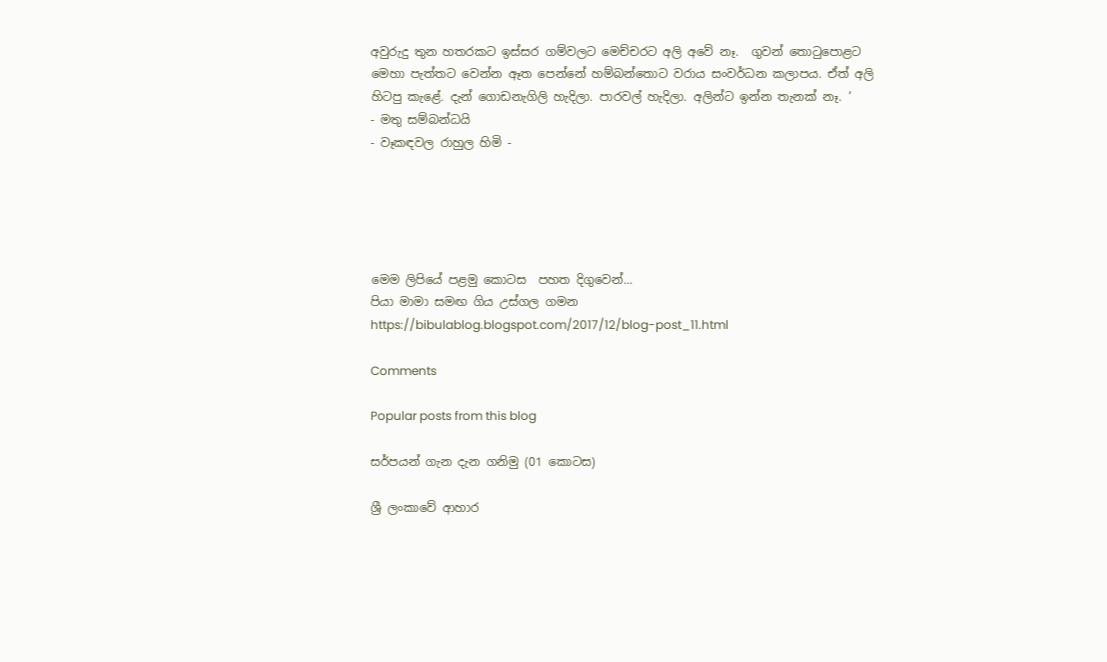අවුරුදු තුන හතරකට ඉස්සර ගම්වලට මෙච්චරට අලි අවේ නෑ.  ගුවන් තොටුපොළට  මෙහා පැත්තට වෙන්න ඈත පෙන්නේ හම්බන්තොට වරාය සංවර්ධන කලාපය. ඒත් අලි හිටපු කැළේ. දැන් ගොඩනැගිලි හැදිලා. පාරවල් හැදිලා. අලින්ට ඉන්න තැනක් නෑ. ‘
- මතු සම්බන්ධයි
- වෑකඳවල රාහුල හිමි -





මෙම ලිපියේ පළමු කොටස  පහත දිගුවෙන්...
පියා මාමා සමඟ ගිය උස්ගල ගමන
https://bibulablog.blogspot.com/2017/12/blog-post_11.html

Comments

Popular posts from this blog

සර්පයන් ගැන දැන ගනිමු (01 කොටස)

ශ්‍රී ලංකාවේ ආහාර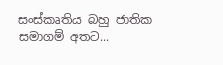සංස්කෘතිය බහු ජාතික සමාගම් අතට...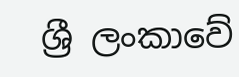ශ්‍රී ලංකාවේ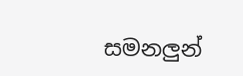සමනලුන්